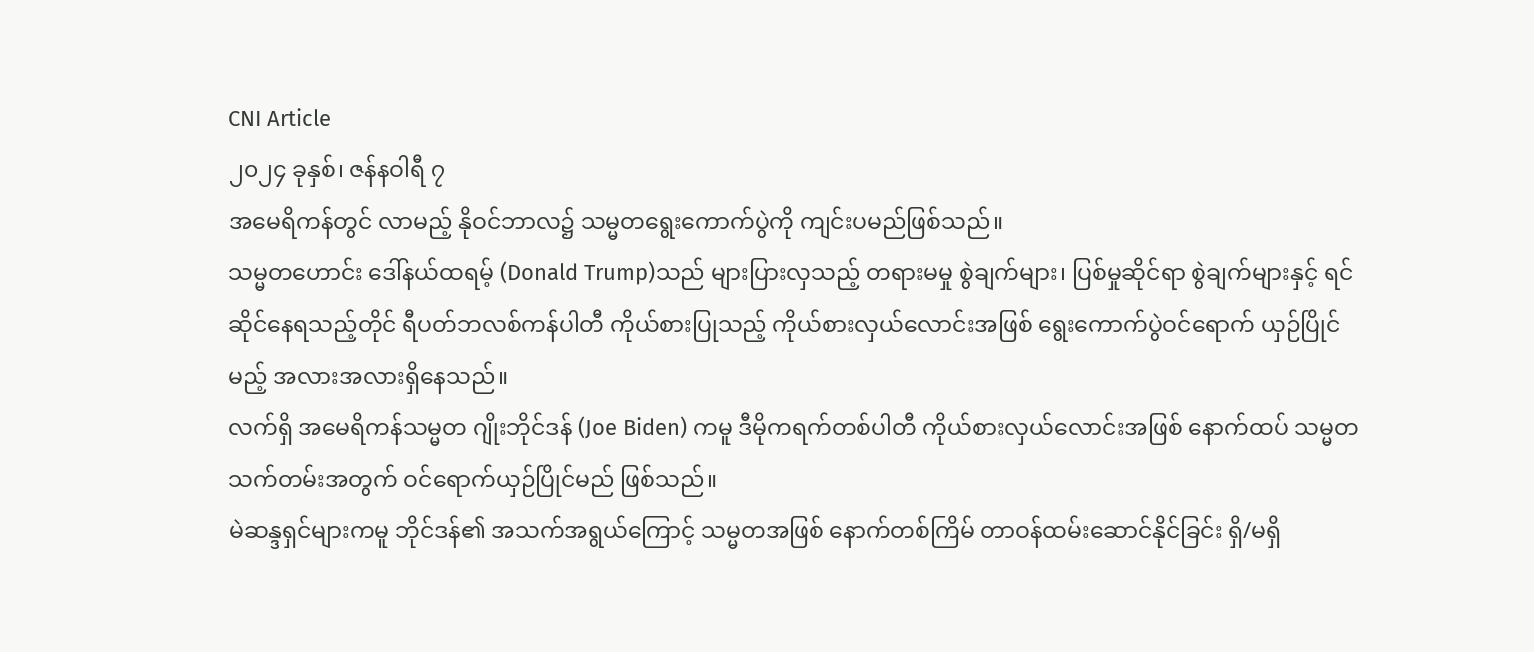CNI Article
၂၀၂၄ ခုနှစ်၊ ဇန်နဝါရီ ၇
အမေရိကန်တွင် လာမည့် နိုဝင်ဘာလ၌ သမ္မတရွေးကောက်ပွဲကို ကျင်းပမည်ဖြစ်သည်။
သမ္မတဟောင်း ဒေါ်နယ်ထရမ့် (Donald Trump)သည် များပြားလှသည့် တရားမမှု စွဲချက်များ၊ ပြစ်မှုဆိုင်ရာ စွဲချက်များနှင့် ရင်ဆိုင်နေရသည့်တိုင် ရီပတ်ဘလစ်ကန်ပါတီ ကိုယ်စားပြုသည့် ကိုယ်စားလှယ်လောင်းအဖြစ် ရွေးကောက်ပွဲဝင်ရောက် ယှဉ်ပြိုင်မည့် အလားအလားရှိနေသည်။
လက်ရှိ အမေရိကန်သမ္မတ ဂျိုးဘိုင်ဒန် (Joe Biden) ကမူ ဒီမိုကရက်တစ်ပါတီ ကိုယ်စားလှယ်လောင်းအဖြစ် နောက်ထပ် သမ္မတသက်တမ်းအတွက် ဝင်ရောက်ယှဉ်ပြိုင်မည် ဖြစ်သည်။
မဲဆန္ဒရှင်များကမူ ဘိုင်ဒန်၏ အသက်အရွယ်ကြောင့် သမ္မတအဖြစ် နောက်တစ်ကြိမ် တာဝန်ထမ်းဆောင်နိုင်ခြင်း ရှိ/မရှိ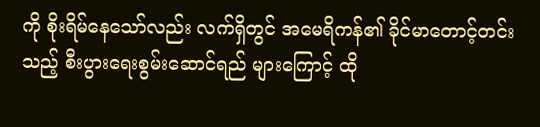ကို စိုးရိမ်နေသော်လည်း လက်ရှိတွင် အမေရိကန်၏ ခိုင်မာတောင့်တင်းသည့် စီးပွားရေးစွမ်းဆောင်ရည် များကြောင့် ထို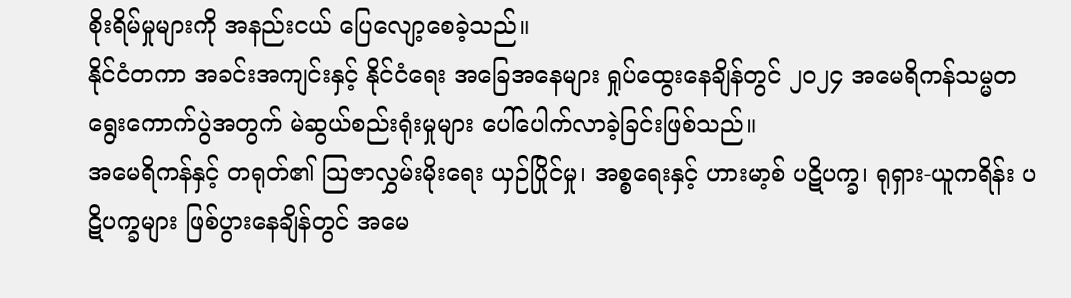စိုးရိမ်မှုများကို အနည်းငယ် ပြေလျော့စေခဲ့သည်။
နိုင်ငံတကာ အခင်းအကျင်းနှင့် နိုင်ငံရေး အခြေအနေများ ရှုပ်ထွေးနေချိန်တွင် ၂၀၂၄ အမေရိကန်သမ္မတ ရွေးကောက်ပွဲအတွက် မဲဆွယ်စည်းရုံးမှုများ ပေါ်ပေါက်လာခဲ့ခြင်းဖြစ်သည်။
အမေရိကန်နှင့် တရုတ်၏ သြဇာလွှမ်းမိုးရေး ယှဉ်ပြိုင်မှု၊ အစ္စရေးနှင့် ဟားမာ့စ် ပဋိပက္ခ၊ ရုရှား-ယူကရိန်း ပဋိပက္ခများ ဖြစ်ပွားနေချိန်တွင် အမေ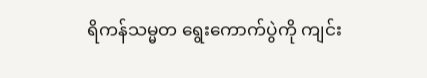ရိကန်သမ္မတ ရွေးကောက်ပွဲကို ကျင်း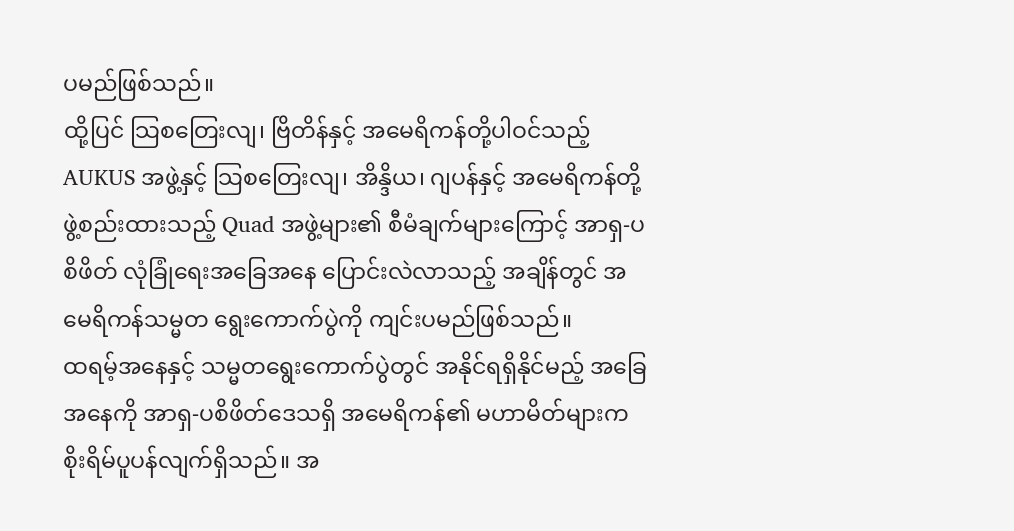ပမည်ဖြစ်သည်။
ထို့ပြင် သြစတြေးလျ၊ ဗြိတိန်နှင့် အမေရိကန်တို့ပါဝင်သည့် AUKUS အဖွဲ့နှင့် သြစတြေးလျ၊ အိန္ဒိယ၊ ဂျပန်နှင့် အမေရိကန်တို့ ဖွဲ့စည်းထားသည့် Quad အဖွဲ့များ၏ စီမံချက်များကြောင့် အာရှ-ပစိဖိတ် လုံခြုံရေးအခြေအနေ ပြောင်းလဲလာသည့် အချိန်တွင် အမေရိကန်သမ္မတ ရွေးကောက်ပွဲကို ကျင်းပမည်ဖြစ်သည်။
ထရမ့်အနေနှင့် သမ္မတရွေးကောက်ပွဲတွင် အနိုင်ရရှိနိုင်မည့် အခြေအနေကို အာရှ-ပစိဖိတ်ဒေသရှိ အမေရိကန်၏ မဟာမိတ်များက စိုးရိမ်ပူပန်လျက်ရှိသည်။ အ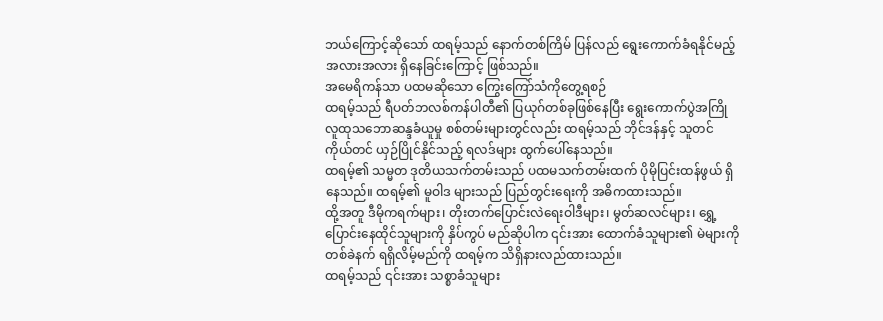ဘယ်ကြောင့်ဆိုသော် ထရမ့်သည် နောက်တစ်ကြိမ် ပြန်လည် ရွေးကောက်ခံရနိုင်မည့် အလားအလား ရှိနေခြင်းကြောင့် ဖြစ်သည်။
အမေရိကန်သာ ပထမဆိုသော ကြွေးကြော်သံကိုတွေ့ရစဉ်
ထရမ့်သည် ရီပတ်ဘလစ်ကန်ပါတီ၏ ပြယုဂ်တစ်ခုဖြစ်နေပြီး ရွေးကောက်ပွဲအကြို လူထုသဘောဆန္ဒခံယူမှု စစ်တမ်းများတွင်လည်း ထရမ့်သည် ဘိုင်ဒန်နှင့် သူတင်ကိုယ်တင် ယှဉ်ပြိုင်နိုင်သည့် ရလဒ်များ ထွက်ပေါ်နေသည်။
ထရမ့်၏ သမ္မတ ဒုတိယသက်တမ်းသည် ပထမသက်တမ်းထက် ပိုမိုပြင်းထန်ဖွယ် ရှိနေသည်။ ထရမ့်၏ မူဝါဒ များသည် ပြည်တွင်းရေးကို အဓိကထားသည်။
ထို့အတူ ဒီမိုကရက်များ၊ တိုးတက်ပြောင်းလဲရေးဝါဒီများ၊ မွတ်ဆလင်များ၊ ရွှေ့ပြောင်းနေထိုင်သူများကို နှိပ်ကွပ် မည်ဆိုပါက ၎င်းအား ထောက်ခံသူများ၏ မဲများကို တစ်ခဲနက် ရရှိလိမ့်မည်ကို ထရမ့်က သိရှိနားလည်ထားသည်။
ထရမ့်သည် ၎င်းအား သစ္စာခံသူများ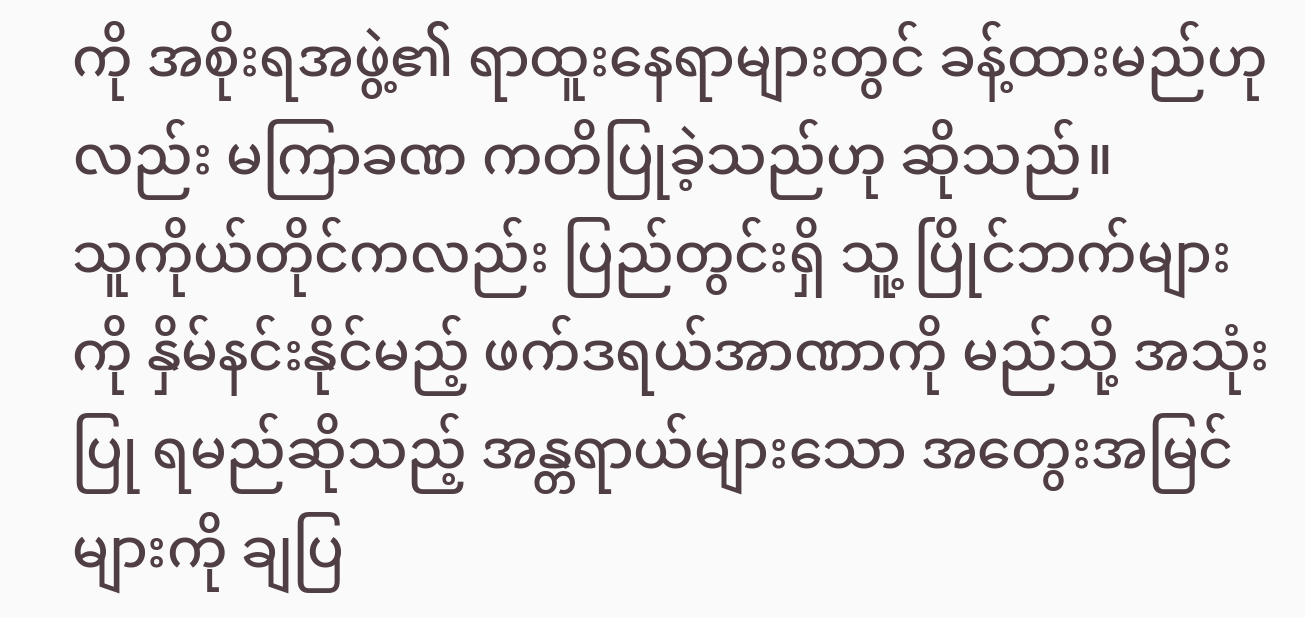ကို အစိုးရအဖွဲ့၏ ရာထူးနေရာများတွင် ခန့်ထားမည်ဟုလည်း မကြာခဏ ကတိပြုခဲ့သည်ဟု ဆိုသည်။
သူကိုယ်တိုင်ကလည်း ပြည်တွင်းရှိ သူ့ ပြိုင်ဘက်များကို နှိမ်နင်းနိုင်မည့် ဖက်ဒရယ်အာဏာကို မည်သို့ အသုံးပြု ရမည်ဆိုသည့် အန္တရာယ်များသော အတွေးအမြင်များကို ချပြ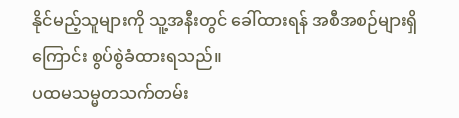နိုင်မည့်သူများကို သူ့အနီးတွင် ခေါ်ထားရန် အစီအစဉ်များရှိကြောင်း စွပ်စွဲခံထားရသည်။
ပထမသမ္မတသက်တမ်း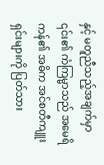နှင့် မတူညီသည့်အချက်မှာ ၎င်း၏ ကံကြမ္မာသည် အမေရိကန်၏ အဓိက အင်စတီကျူး ရှင်းများကို ပြတ်သား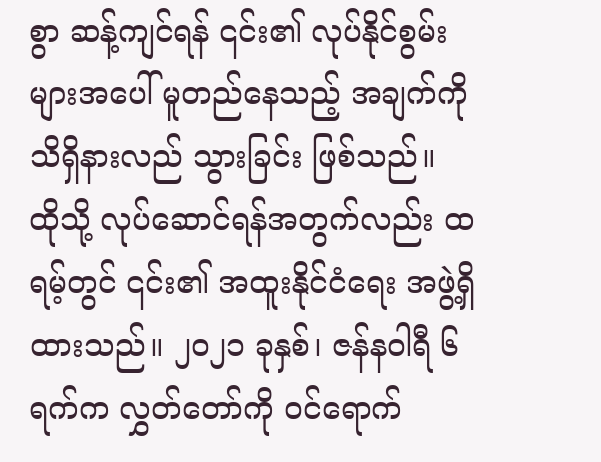စွာ ဆန့်ကျင်ရန် ၎င်း၏ လုပ်နိုင်စွမ်းများအပေါ် မူတည်နေသည့် အချက်ကို သိရှိနားလည် သွားခြင်း ဖြစ်သည်။
ထိုသို့ လုပ်ဆောင်ရန်အတွက်လည်း ထရမ့်တွင် ၎င်း၏ အထူးနိုင်ငံရေး အဖွဲ့ရှိထားသည်။ ၂၀၂၁ ခုနှစ်၊ ဇန်နဝါရီ ၆ ရက်က လွှတ်တော်ကို ဝင်ရောက်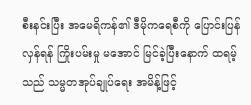စီးနင်းပြီး အမေရိကန်၏ ဒီမိုကရေစီကို ပြောင်းပြန်လှန်ရန် ကြိုးပမ်းမှု မအောင် မြင်ခဲ့ပြီးနောက် ထရမ့်သည် သမ္မတအုပ်ချုပ်ရေး အမိန့်ဖြင့်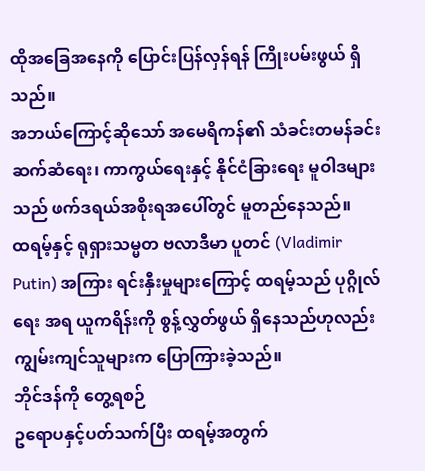ထိုအခြေအနေကို ပြောင်းပြန်လှန်ရန် ကြိုးပမ်းဖွယ် ရှိသည်။
အဘယ်ကြောင့်ဆိုသော် အမေရိကန်၏ သံခင်းတမန်ခင်း ဆက်ဆံရေး၊ ကာကွယ်ရေးနှင့် နိုင်ငံခြားရေး မူဝါဒများ သည် ဖက်ဒရယ်အစိုးရအပေါ်တွင် မူတည်နေသည်။
ထရမ့်နှင့် ရုရှားသမ္မတ ဗလာဒီမာ ပူတင် (Vladimir Putin) အကြား ရင်းနှီးမှုများကြောင့် ထရမ့်သည် ပုဂ္ဂိုလ်ရေး အရ ယူကရိန်းကို စွန့်လွှတ်ဖွယ် ရှိနေသည်ဟုလည်း ကျွမ်းကျင်သူများက ပြောကြားခဲ့သည်။
ဘိုင်ဒန်ကို တွေ့ရစဉ်
ဥရောပနှင့်ပတ်သက်ပြီး ထရမ့်အတွက်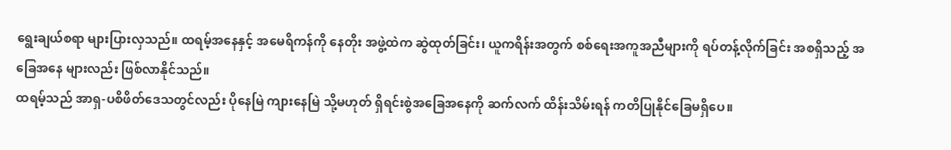ရွေးချယ်စရာ များပြားလှသည်။ ထရမ့်အနေနှင့် အမေရိကန်ကို နေတိုး အဖွဲ့ထဲက ဆွဲထုတ်ခြင်း၊ ယူကရိန်းအတွက် စစ်ရေးအကူအညီများကို ရပ်တန့်လိုက်ခြင်း အစရှိသည့် အခြေအနေ များလည်း ဖြစ်လာနိုင်သည်။
ထရမ့်သည် အာရှ-ပစိဖိတ်ဒေသတွင်လည်း ပိုနေမြဲ ကျားနေမြဲ သို့မဟုတ် ရှိရင်းစွဲအခြေအနေကို ဆက်လက် ထိန်းသိမ်းရန် ကတိပြုနိုင်ခြေမရှိပေ။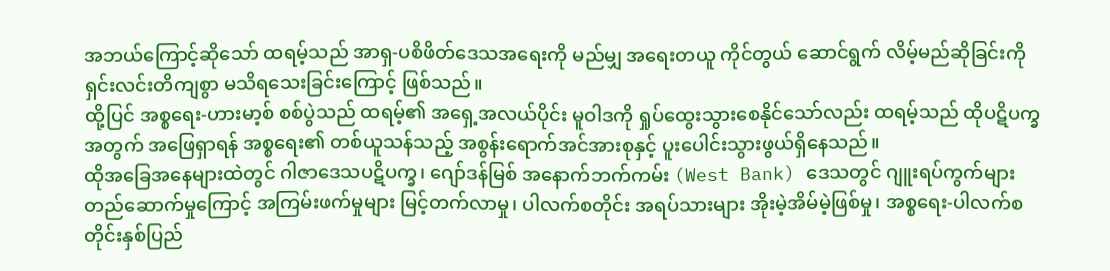အဘယ်ကြောင့်ဆိုသော် ထရမ့်သည် အာရှ-ပစိဖိတ်ဒေသအရေးကို မည်မျှ အရေးတယူ ကိုင်တွယ် ဆောင်ရွက် လိမ့်မည်ဆိုခြင်းကို ရှင်းလင်းတိကျစွာ မသိရသေးခြင်းကြောင့် ဖြစ်သည်။
ထို့ပြင် အစ္စရေး-ဟားမာ့စ် စစ်ပွဲသည် ထရမ့်၏ အရှေ့အလယ်ပိုင်း မူဝါဒကို ရှုပ်ထွေးသွားစေနိုင်သော်လည်း ထရမ့်သည် ထိုပဋိပက္ခအတွက် အဖြေရှာရန် အစ္စရေး၏ တစ်ယူသန်သည့် အစွန်းရောက်အင်အားစုနှင့် ပူးပေါင်းသွားဖွယ်ရှိနေသည်။
ထိုအခြေအနေများထဲတွင် ဂါဇာဒေသပဋိပက္ခ၊ ဂျော်ဒန်မြစ် အနောက်ဘက်ကမ်း (West Bank) ဒေသတွင် ဂျူးရပ်ကွက်များ တည်ဆောက်မှုကြောင့် အကြမ်းဖက်မှုများ မြင့်တက်လာမှု၊ ပါလက်စတိုင်း အရပ်သားများ အိုးမဲ့အိမ်မဲ့ဖြစ်မှု၊ အစ္စရေး-ပါလက်စတိုင်းနှစ်ပြည်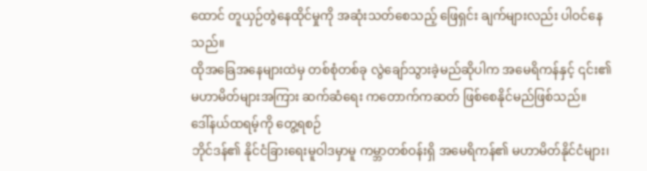ထောင် တူယှဉ်တွဲနေထိုင်မှုကို အဆုံးသတ်စေသည့် ဖြေရှင်း ချက်များလည်း ပါဝင်နေသည်။
ထိုအခြေအနေများထဲမှ တစ်စုံတစ်ခု လွဲချော်သွားခဲ့မည်ဆိုပါက အမေရိကန်နှင့် ၎င်း၏ မဟာမိတ်များအကြား ဆက်ဆံရေး ကတောက်ကဆတ် ဖြစ်စေနိုင်မည်ဖြစ်သည်။
ဒေါ်နယ်ထရမ့်ကို တွေ့ရစဉ်
ဘိုင်ဒန်၏ နိုင်ငံခြားရေးမူဝါဒမှာမူ ကမ္ဘာတစ်ဝန်းရှိ အမေရိကန်၏ မဟာမိတ်နိုင်ငံများ၊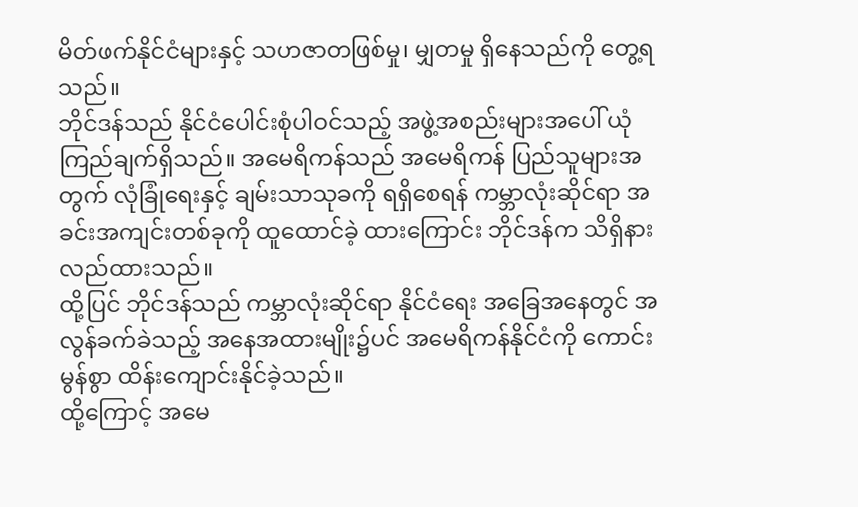မိတ်ဖက်နိုင်ငံများနှင့် သဟဇာတဖြစ်မှု၊ မျှတမှု ရှိနေသည်ကို တွေ့ရသည်။
ဘိုင်ဒန်သည် နိုင်ငံပေါင်းစုံပါဝင်သည့် အဖွဲ့အစည်းများအပေါ် ယုံကြည်ချက်ရှိသည်။ အမေရိကန်သည် အမေရိကန် ပြည်သူများအတွက် လုံခြုံရေးနှင့် ချမ်းသာသုခကို ရရှိစေရန် ကမ္ဘာလုံးဆိုင်ရာ အခင်းအကျင်းတစ်ခုကို ထူထောင်ခဲ့ ထားကြောင်း ဘိုင်ဒန်က သိရှိနားလည်ထားသည်။
ထို့ပြင် ဘိုင်ဒန်သည် ကမ္ဘာလုံးဆိုင်ရာ နိုင်ငံရေး အခြေအနေတွင် အလွန်ခက်ခဲသည့် အနေအထားမျိုး၌ပင် အမေရိကန်နိုင်ငံကို ကောင်းမွန်စွာ ထိန်းကျောင်းနိုင်ခဲ့သည်။
ထို့ကြောင့် အမေ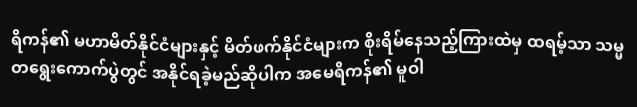ရိကန်၏ မဟာမိတ်နိုင်ငံများနှင့် မိတ်ဖက်နိုင်ငံများက စိုးရိမ်နေသည့်ကြားထဲမှ ထရမ့်သာ သမ္မတရွေးကောက်ပွဲတွင် အနိုင်ရခဲ့မည်ဆိုပါက အမေရိကန်၏ မူဝါ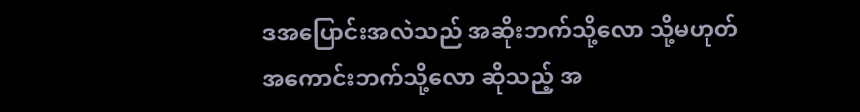ဒအပြောင်းအလဲသည် အဆိုးဘက်သို့လော သို့မဟုတ် အကောင်းဘက်သို့လော ဆိုသည့် အ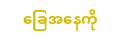ခြေအနေကို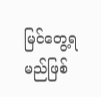မြင်တွေ့ရမည်ဖြစ်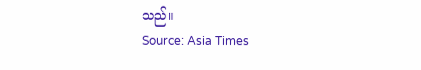သည်။
Source: Asia Times